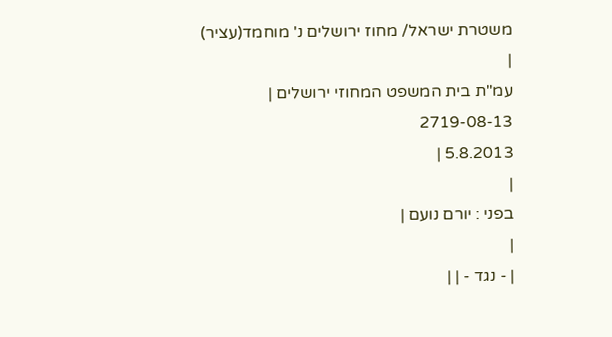משטרת ישראל/ מחוז ירושלים נ' מוחמד(עציר)
|
עמ"ת בית המשפט המחוזי ירושלים |
2719-08-13
5.8.2013 |
|
בפני : יורם נועם |
|
| - נגד - | |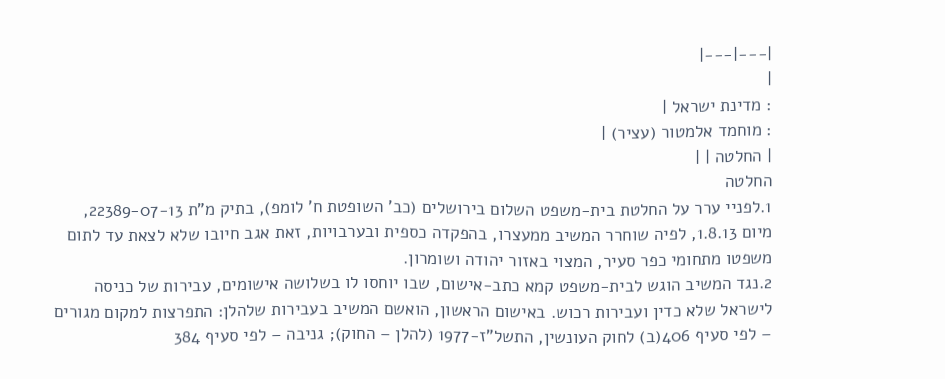|---|---|
|
: מדינת ישראל |
: מוחמד אלמטור (עציר) |
| החלטה | |
החלטה
1.לפניי ערר על החלטת בית-משפט השלום בירושלים (כב' השופטת ח' לומפ), בתיק מ"ת 22389-07-13, מיום 1.8.13, לפיה שוחרר המשיב ממעצרו, בהפקדה כספית ובערבויות, זאת אגב חיובו שלא לצאת עד לתום משפטו מתחומי כפר סעיר, המצוי באזור יהודה ושומרון.
2.נגד המשיב הוגש לבית-משפט קמא כתב-אישום, שבו יוחסו לו בשלושה אישומים, עבירות של כניסה לישראל שלא כדין ועבירות רכוש. באישום הראשון, הואשם המשיב בעבירות שלהלן: התפרצות למקום מגורים – לפי סעיף 406(ב) לחוק העונשין, התשל"ז-1977 (להלן – החוק); גניבה – לפי סעיף 384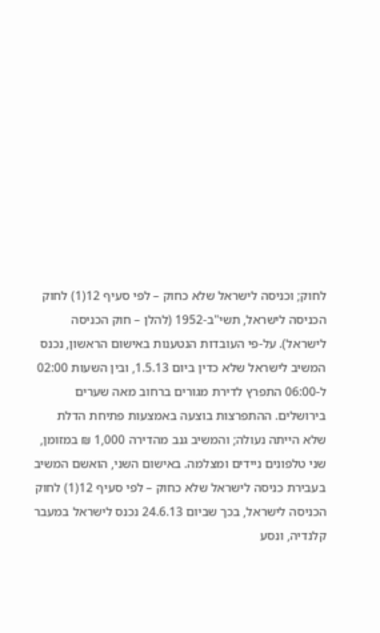לחוק; וכניסה לישראל שלא כחוק – לפי סעיף 12(1) לחוק הכניסה לישראל, תשי"ב-1952 (להלן – חוק הכניסה לישראל). על-פי העובדות הנטענות באישום הראשון, נכנס המשיב לישראל שלא כדין ביום 1.5.13, ובין השעות 02:00 ל-06:00 התפרץ לדירת מגורים ברחוב מאה שערים בירושלים. ההתפרצות בוצעה באמצעות פתיחת הדלת שלא הייתה נעולה; והמשיב גנב מהדירה 1,000 ₪ במזומן, שני טלפונים ניידים ומצלמה. באישום השני, הואשם המשיב בעבירת כניסה לישראל שלא כחוק – לפי סעיף 12(1) לחוק הכניסה לישראל, בכך שביום 24.6.13 נכנס לישראל במעבר קלנדיה, ונסע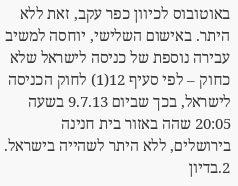באוטובוס לכיוון כפר עקב, זאת ללא היתר. באישום השלישי, יוחסה למשיב עבירה נוספת של כניסה לישראל שלא כחוק – לפי סעיף 12(1) לחוק הכניסה לישראל, בכך שביום 9.7.13 בשעה 20:05 שהה באזור בית חנינה בירושלים, ללא היתר לשהייה בישראל.
2.בדיון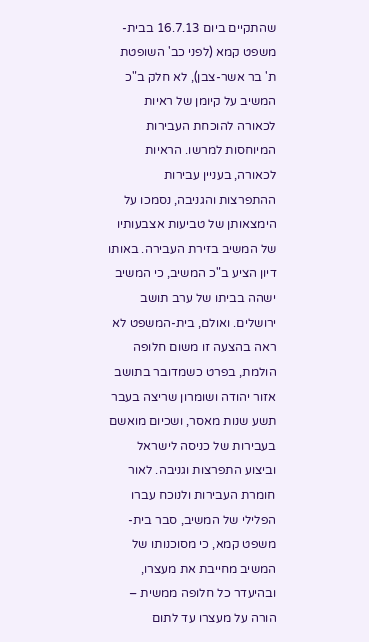שהתקיים ביום 16.7.13 בבית-משפט קמא (לפני כב' השופטת ת' בר אשר-צבן), לא חלק ב"כ המשיב על קיומן של ראיות לכאורה להוכחת העבירות המיוחסות למרשו. הראיות לכאורה, בעניין עבירות ההתפרצות והגניבה, נסמכו על הימצאותן של טביעות אצבעותיו של המשיב בזירת העבירה. באותו דיון הציע ב"כ המשיב, כי המשיב ישהה בביתו של ערב תושב ירושלים. ואולם, בית-המשפט לא ראה בהצעה זו משום חלופה הולמת, בפרט כשמדובר בתושב אזור יהודה ושומרון שריצה בעבר תשע שנות מאסר, ושכיום מואשם בעבירות של כניסה לישראל וביצוע התפרצות וגניבה. לאור חומרת העבירות ולנוכח עברו הפלילי של המשיב, סבר בית-משפט קמא, כי מסוכנותו של המשיב מחייבת את מעצרו, ובהיעדר כל חלופה ממשית – הורה על מעצרו עד לתום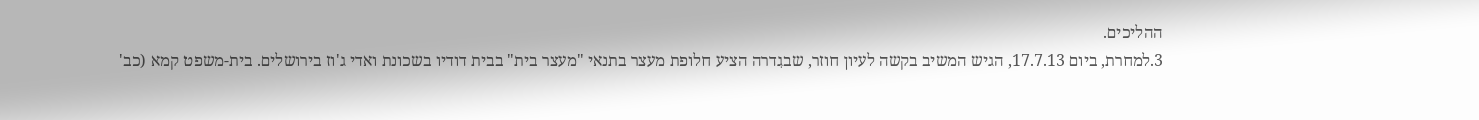ההליכים.
3.למחרת, ביום 17.7.13, הגיש המשיב בקשה לעיון חוזר, שבגִדרה הציע חלופת מעצר בתנאי "מעצר בית" בבית דודיו בשכונת ואדי ג'וז בירושלים. בית-משפט קמא (כב'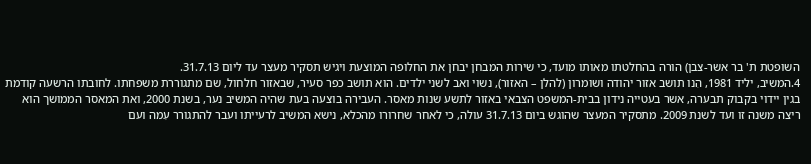השופטת ת' בר אשר-צבן) הורה בהחלטתו מאותו מועד, כי שירות המבחן יבחן את החלופה המוצעת ויגיש תסקיר מעצר עד ליום 31.7.13.
4.המשיב, יליד 1981, הִנו תושב אזור יהודה ושומרון (להלן – האזור), נשוי ואב לשני ילדים. הוא תושב כפר סעיר, שבאזור חלחול, שם מתגוררת משפחתו. לחובתו הרשעה קודמת בגין יידוי בקבוק תבערה, אשר בעטייה נידון בבית-המשפט הצבאי באזור לתשע שנות מאסר. העבירה בוצעה בעת שהיה המשיב נער, בשנת 2000, ואת המאסר הממושך הוא ריצה משנה זו ועד לשנת 2009. מתסקיר המעצר שהוגש ביום 31.7.13 עולה, כי לאחר שחרורו מהכלא, נישא המשיב לרעייתו ועבר להתגורר עִמה ועם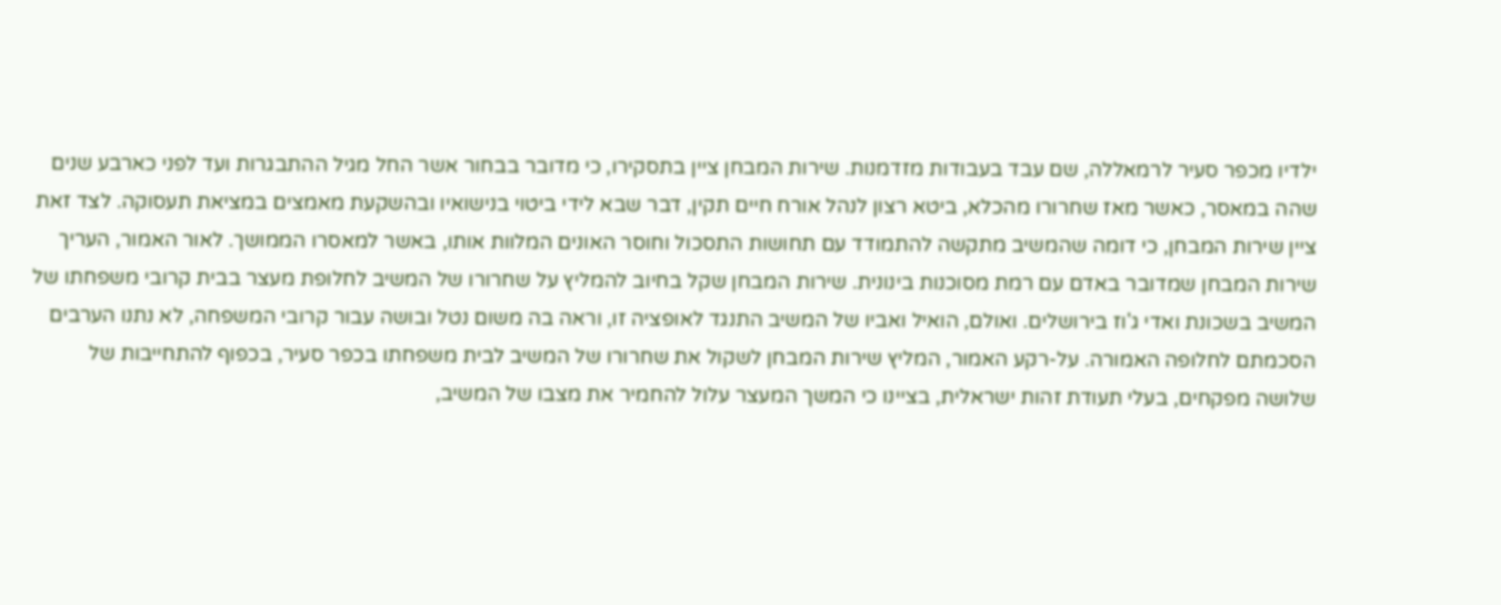ילדיו מכפר סעיר לרמאללה, שם עבד בעבודות מזדמנות. שירות המבחן ציין בתסקירו, כי מדובר בבחור אשר החל מגיל ההתבגרות ועד לפני כארבע שנים שהה במאסר, כאשר מאז שחרורו מהכלא, ביטא רצון לנהל אורח חיים תקין, דבר שבא לידי ביטוי בנישואיו ובהשקעת מאמצים במציאת תעסוקה. לצד זאת ציין שירות המבחן, כי דומה שהמשיב מתקשה להתמודד עם תחושות התסכול וחוסר האונים המלוות אותו, באשר למאסרו הממושך. לאור האמור, העריך שירות המבחן שמדובר באדם עם רמת מסוכנות בינונית. שירות המבחן שקל בחיוב להמליץ על שחרורו של המשיב לחלופת מעצר בבית קרובי משפחתו של המשיב בשכונת ואדי ג'וז בירושלים. ואולם, הואיל ואביו של המשיב התנגד לאופציה זו, וראה בה משום נטל ובושה עבור קרובי המשפחה, לא נתנו הערבים הסכמתם לחלופה האמורה. על-רקע האמור, המליץ שירות המבחן לשקול את שחרורו של המשיב לבית משפחתו בכפר סעיר, בכפוף להתחייבות של שלושה מפקחים, בעלי תעודת זהות ישראלית, בציינו כי המשך המעצר עלול להחמיר את מצבו של המשיב,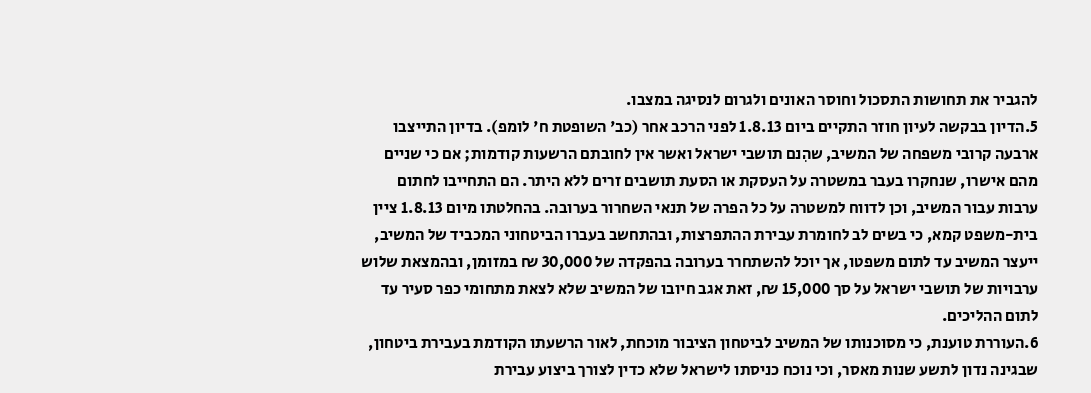להגביר את תחושות התסכול וחוסר האונים ולגרום לנסיגה במצבו.
5.הדיון בבקשה לעיון חוזר התקיים ביום 1.8.13 לפני הרכב אחר (כב' השופטת ח' לומפ). בדיון התייצבו ארבעה קרובי משפחה של המשיב, שהִנם תושבי ישראל ואשר אין לחובתם הרשעות קודמות; אם כי שניים מהם אישרו, שנחקרו בעבר במשטרה על העסקת או הסעת תושבים זרים ללא היתר. הם התחייבו לחתום ערבות עבור המשיב, וכן לדווח למשטרה על כל הפרה של תנאי השחרור בערובה. בהחלטתו מיום 1.8.13 ציין בית-משפט קמא, כי בשים לב לחומרת עבירת ההתפרצות, ובהתחשב בעברו הביטחוני המכביד של המשיב, ייעצר המשיב עד לתום משפטו, אך יוכל להשתחרר בערובה בהפקדה של 30,000 ₪ במזומן, ובהמצאת שלוש ערבויות של תושבי ישראל על סך 15,000 ₪, זאת אגב חיובו של המשיב שלא לצאת מתחומי כפר סעיר עד לתום ההליכים.
6.העוררת טוענת, כי מסוכנותו של המשיב לביטחון הציבור מוכחת, לאור הרשעתו הקודמת בעבירת ביטחון, שבגינה נדון לתשע שנות מאסר, וכי נוכח כניסתו לישראל שלא כדין לצורך ביצוע עבירת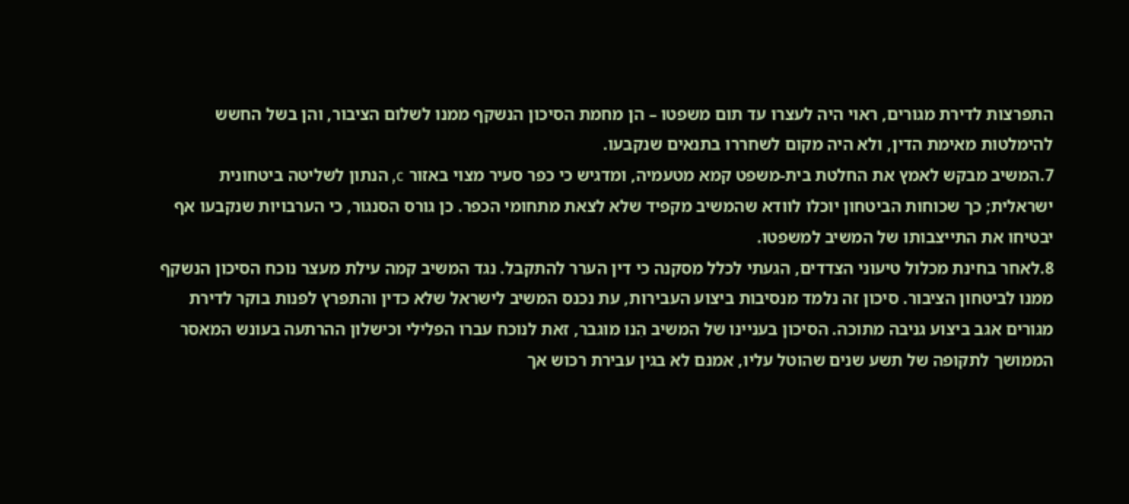התפרצות לדירת מגורים, ראוי היה לעצרו עד תום משפטו – הן מחמת הסיכון הנשקף ממנו לשלום הציבור, והן בשל החשש להימלטות מאימת הדין, ולא היה מקום לשחררו בתנאים שנקבעו.
7.המשיב מבקש לאמץ את החלטת בית-משפט קמא מטעמיה, ומדגיש כי כפר סעיר מצוי באזור c, הנתון לשליטה ביטחונית ישראלית; כך שכוחות הביטחון יוכלו לוודא שהמשיב מקפיד שלא לצאת מתחומי הכפר. כן גורס הסנגור, כי הערבויות שנקבעו אף יבטיחו את התייצבותו של המשיב למשפטו.
8.לאחר בחינת מכלול טיעוני הצדדים, הגעתי לכלל מסקנה כי דין הערר להתקבל. נגד המשיב קמה עילת מעצר נוכח הסיכון הנשקף ממנו לביטחון הציבור. סיכון זה נלמד מנסיבות ביצוע העבירות, עת נכנס המשיב לישראל שלא כדין והתפרץ לפנות בוקר לדירת מגורים אגב ביצוע גניבה מתוכה. הסיכון בעניינו של המשיב הִנו מוגבר, זאת לנוכח עברו הפלילי וכישלון ההרתעה בעונש המאסר הממושך לתקופה של תשע שנים שהוטל עליו, אמנם לא בגין עבירת רכוש אך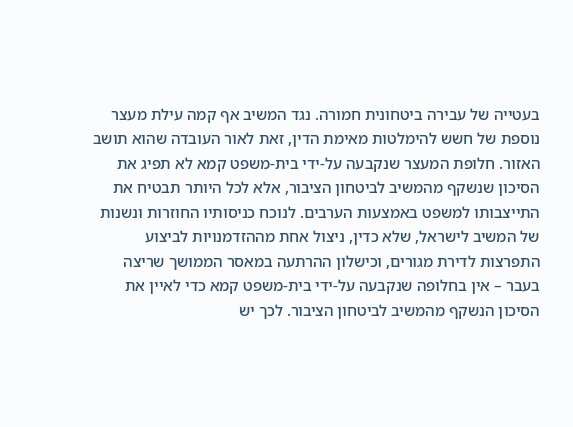בעטייה של עבירה ביטחונית חמורה. נגד המשיב אף קמה עילת מעצר נוספת של חשש להימלטות מאימת הדין, זאת לאור העובדה שהוא תושב האזור. חלופת המעצר שנקבעה על-ידי בית-משפט קמא לא תפיג את הסיכון שנשקף מהמשיב לביטחון הציבור, אלא לכל היותר תבטיח את התייצבותו למשפט באמצעות הערבים. לנוכח כניסותיו החוזרות ונשנות של המשיב לישראל, שלא כדין, ניצול אחת מההזדמנויות לביצוע התפרצות לדירת מגורים, וכישלון ההרתעה במאסר הממושך שריצה בעבר – אין בחלופה שנקבעה על-ידי בית-משפט קמא כדי לאיין את הסיכון הנשקף מהמשיב לביטחון הציבור. לכך יש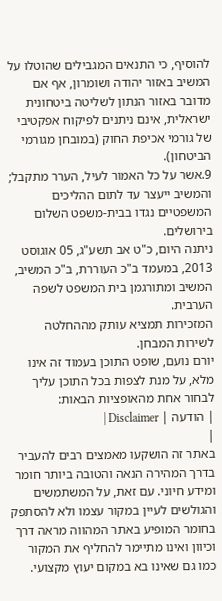להוסיף, כי התנאים המגבילים שהוטלו על המשיב באזור יהודה ושומרון, אף אם מדובר באזור הנתון לשליטה ביטחונית ישראלית, אינם ניתנים לפיקוח אפקטיבי של גורמי אכיפת החוק (במובחן מגורמי הביטחון).
9.אשר על כל האמור לעיל, הערר מתקבל; והמשיב ייעצר עד לתום ההליכים המשפטיים נגדו בבית-משפט השלום בירושלים.
ניתנה היום, כ"ט אב תשע"ג, 05 אוגוסט 2013, במעמד ב"כ העוררת, ב"כ המשיב, המשיב ומתורגמן בית המשפט לשפה הערבית.
המזכירות תמציא עותק מההחלטה לשירות המבחן.
יורם נועם, שופט התוכן בעמוד זה אינו מלא, על מנת לצפות בכל התוכן עליך לבחור אחת מהאופציות הבאות:
| הודעה | Disclaimer |
|
באתר זה הושקעו מאמצים רבים להעביר בדרך המהירה הנאה והטובה ביותר חומר ומידע חיוני. עם זאת, על המשתמשים והגולשים לעיין במקור עצמו ולא להסתפק בחומר המופיע באתר המהווה מראה דרך וכיוון ואינו מתיימר להחליף את המקור כמו גם שאינו בא במקום יעוץ מקצועי.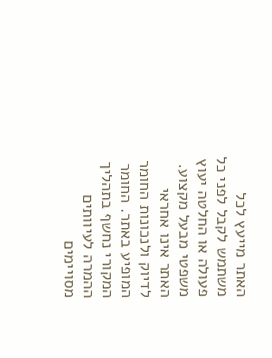האתר מייעץ לכל משתמש לקבל לפני כל פעולה או החלטה יעוץ משפטי מבעל מקצוע. האתר אינו אחראי לדיוק ולנכונות החומר המופיע באתר. החומר המקורי נחשף בתהליך ההמרה לעיוותים מסויימים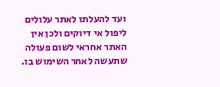ועד להעלתו לאתר עלולים ליפול אי דיוקים ולכן אין האתר אחראי לשום פעולה שתעשה לאחר השימוש בו.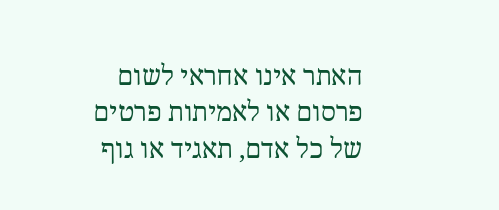האתר אינו אחראי לשום פרסום או לאמיתות פרטים של כל אדם, תאגיד או גוף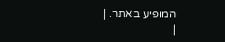המופיע באתר. |
|